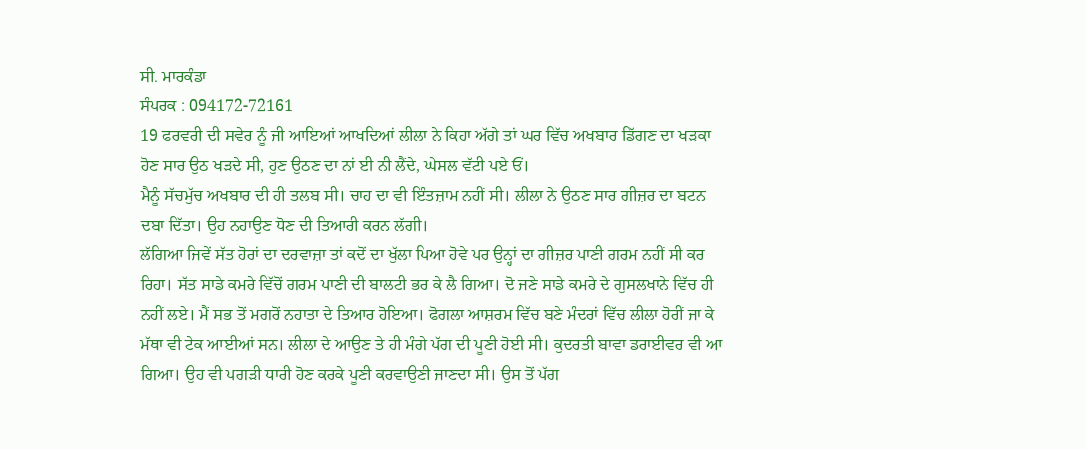ਸੀ. ਮਾਰਕੰਡਾ
ਸੰਪਰਕ : 094172-72161
19 ਫਰਵਰੀ ਦੀ ਸਵੇਰ ਨੂੰ ਜੀ ਆਇਆਂ ਆਖਦਿਆਂ ਲੀਲਾ ਨੇ ਕਿਹਾ ਅੱਗੇ ਤਾਂ ਘਰ ਵਿੱਚ ਅਖਬਾਰ ਡਿੱਗਣ ਦਾ ਖੜਕਾ ਹੋਣ ਸਾਰ ਉਠ ਖੜਦੇ ਸੀ, ਹੁਣ ਉਠਣ ਦਾ ਨਾਂ ਈ ਨੀ ਲੈਂਦੇ, ਘੇਸਲ ਵੱਟੀ ਪਏ ਓਂ।
ਮੈਨੂੰ ਸੱਚਮੁੱਚ ਅਖਬਾਰ ਦੀ ਹੀ ਤਲਬ ਸੀ। ਚਾਹ ਦਾ ਵੀ ਇੰਤਜ਼ਾਮ ਨਹੀਂ ਸੀ। ਲੀਲਾ ਨੇ ਉਠਣ ਸਾਰ ਗੀਜ਼ਰ ਦਾ ਬਟਨ ਦਬਾ ਦਿੱਤਾ। ਉਹ ਨਹਾਉਣ ਧੋਣ ਦੀ ਤਿਆਰੀ ਕਰਨ ਲੱਗੀ।
ਲੱਗਿਆ ਜਿਵੇਂ ਸੱਤ ਹੋਰਾਂ ਦਾ ਦਰਵਾਜ਼ਾ ਤਾਂ ਕਦੋਂ ਦਾ ਖੁੱਲਾ ਪਿਆ ਹੋਵੇ ਪਰ ਉਨ੍ਹਾਂ ਦਾ ਗੀਜ਼ਰ ਪਾਣੀ ਗਰਮ ਨਹੀਂ ਸੀ ਕਰ ਰਿਹਾ। ਸੱਤ ਸਾਡੇ ਕਮਰੇ ਵਿੱਚੋਂ ਗਰਮ ਪਾਣੀ ਦੀ ਬਾਲਟੀ ਭਰ ਕੇ ਲੈ ਗਿਆ। ਦੋ ਜਣੇ ਸਾਡੇ ਕਮਰੇ ਦੇ ਗੁਸਲਖਾਨੇ ਵਿੱਚ ਹੀ ਨਹੀਂ ਲਏ। ਮੈਂ ਸਭ ਤੋਂ ਮਗਰੋਂ ਨਹਾਤਾ ਦੇ ਤਿਆਰ ਹੋਇਆ। ਫੋਗਲਾ ਆਸ਼ਰਮ ਵਿੱਚ ਬਣੇ ਮੰਦਰਾਂ ਵਿੱਚ ਲੀਲਾ ਹੋਰੀਂ ਜਾ ਕੇ ਮੱਥਾ ਵੀ ਟੇਕ ਆਈਆਂ ਸਨ। ਲੀਲਾ ਦੇ ਆਉਣ ਤੇ ਹੀ ਮੰਗੇ ਪੱਗ ਦੀ ਪੂਣੀ ਹੋਈ ਸੀ। ਕੁਦਰਤੀ ਬਾਵਾ ਡਰਾਈਵਰ ਵੀ ਆ ਗਿਆ। ਉਹ ਵੀ ਪਗੜੀ ਧਾਰੀ ਹੋਣ ਕਰਕੇ ਪੂਣੀ ਕਰਵਾਉਣੀ ਜਾਣਦਾ ਸੀ। ਉਸ ਤੋਂ ਪੱਗ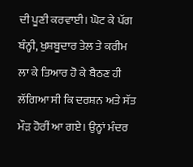ਦੀ ਪੂਣੀ ਕਰਵਾਈ। ਘੋਟ ਕੇ ਪੱਗ ਬੰਨ੍ਹੀ, ਖੁਸ਼ਬੂਦਾਰ ਤੇਲ ਤੇ ਕਰੀਮ ਲਾ ਕੇ ਤਿਆਰ ਹੋ ਕੇ ਬੈਠਣ ਹੀ ਲੱਗਿਆ ਸੀ ਕਿ ਦਰਸ਼ਨ ਅਤੇ ਸੱਤ ਮੌੜ ਹੋਰੀਂ ਆ ਗਏ। ਉਨ੍ਹਾਂ ਮੰਦਰ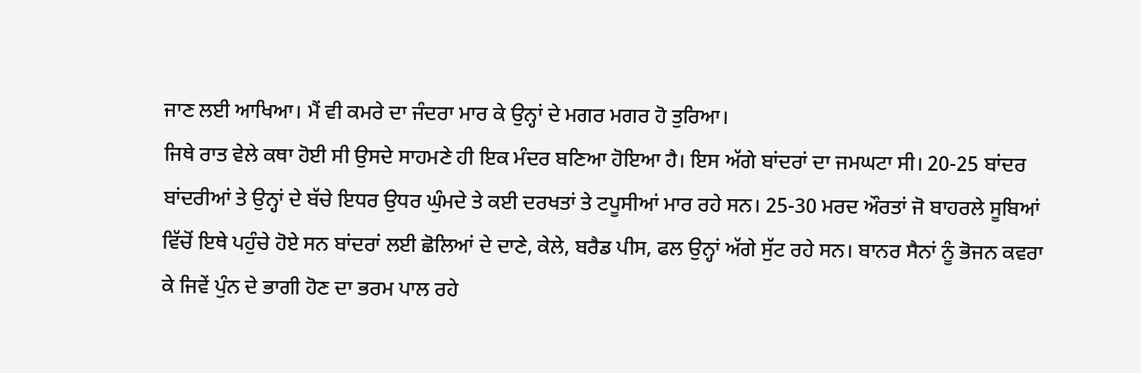ਜਾਣ ਲਈ ਆਖਿਆ। ਮੈਂ ਵੀ ਕਮਰੇ ਦਾ ਜੰਦਰਾ ਮਾਰ ਕੇ ਉਨ੍ਹਾਂ ਦੇ ਮਗਰ ਮਗਰ ਹੋ ਤੁਰਿਆ।
ਜਿਥੇ ਰਾਤ ਵੇਲੇ ਕਥਾ ਹੋਈ ਸੀ ਉਸਦੇ ਸਾਹਮਣੇ ਹੀ ਇਕ ਮੰਦਰ ਬਣਿਆ ਹੋਇਆ ਹੈ। ਇਸ ਅੱਗੇ ਬਾਂਦਰਾਂ ਦਾ ਜਮਘਟਾ ਸੀ। 20-25 ਬਾਂਦਰ ਬਾਂਦਰੀਆਂ ਤੇ ਉਨ੍ਹਾਂ ਦੇ ਬੱਚੇ ਇਧਰ ਉਧਰ ਘੁੰਮਦੇ ਤੇ ਕਈ ਦਰਖਤਾਂ ਤੇ ਟਪੂਸੀਆਂ ਮਾਰ ਰਹੇ ਸਨ। 25-30 ਮਰਦ ਔਰਤਾਂ ਜੋ ਬਾਹਰਲੇ ਸੂਬਿਆਂ ਵਿੱਚੋਂ ਇਥੇ ਪਹੁੰਚੇ ਹੋਏ ਸਨ ਬਾਂਦਰਾਂ ਲਈ ਛੋਲਿਆਂ ਦੇ ਦਾਣੇ, ਕੇਲੇ, ਬਰੈਡ ਪੀਸ, ਫਲ ਉਨ੍ਹਾਂ ਅੱਗੇ ਸੁੱਟ ਰਹੇ ਸਨ। ਬਾਨਰ ਸੈਨਾਂ ਨੂੰ ਭੋਜਨ ਕਵਰਾ ਕੇ ਜਿਵੇਂ ਪੁੰਨ ਦੇ ਭਾਗੀ ਹੋਣ ਦਾ ਭਰਮ ਪਾਲ ਰਹੇ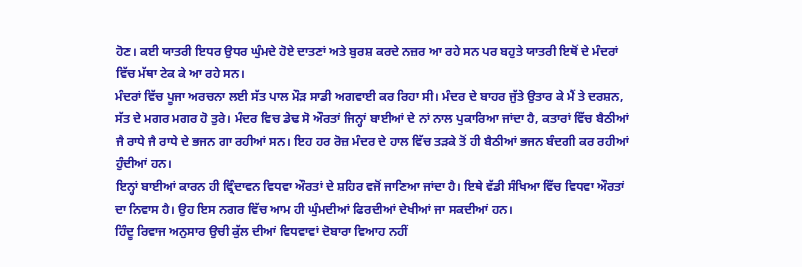ਹੋਣ। ਕਈ ਯਾਤਰੀ ਇਧਰ ਉਧਰ ਘੁੰਮਦੇ ਹੋਏ ਦਾਤਣਾਂ ਅਤੇ ਬੁਰਸ਼ ਕਰਦੇ ਨਜ਼ਰ ਆ ਰਹੇ ਸਨ ਪਰ ਬਹੁਤੇ ਯਾਤਰੀ ਇਥੋਂ ਦੇ ਮੰਦਰਾਂ ਵਿੱਚ ਮੱਥਾ ਟੇਕ ਕੇ ਆ ਰਹੇ ਸਨ।
ਮੰਦਰਾਂ ਵਿੱਚ ਪੂਜਾ ਅਰਚਨਾ ਲਈ ਸੱਤ ਪਾਲ ਮੌੜ ਸਾਡੀ ਅਗਵਾਈ ਕਰ ਰਿਹਾ ਸੀ। ਮੰਦਰ ਦੇ ਬਾਹਰ ਜੁੱਤੇ ਉਤਾਰ ਕੇ ਮੈਂ ਤੇ ਦਰਸ਼ਨ, ਸੱਤ ਦੇ ਮਗਰ ਮਗਰ ਹੋ ਤੁਰੇ। ਮੰਦਰ ਵਿਚ ਡੇਢ ਸੋ ਔਰਤਾਂ ਜਿਨ੍ਹਾਂ ਬਾਈਆਂ ਦੇ ਨਾਂ ਨਾਲ ਪੁਕਾਰਿਆ ਜਾਂਦਾ ਹੈ, ਕਤਾਰਾਂ ਵਿੱਚ ਬੈਠੀਆਂ ਜੈ ਰਾਧੇ ਜੈ ਰਾਧੇ ਦੇ ਭਜਨ ਗਾ ਰਹੀਆਂ ਸਨ। ਇਹ ਹਰ ਰੋਜ਼ ਮੰਦਰ ਦੇ ਹਾਲ ਵਿੱਚ ਤੜਕੇ ਤੋਂ ਹੀ ਬੈਠੀਆਂ ਭਜਨ ਬੰਦਗੀ ਕਰ ਰਹੀਆਂ ਹੁੰਦੀਆਂ ਹਨ।
ਇਨ੍ਹਾਂ ਬਾਈਆਂ ਕਾਰਨ ਹੀ ਵ੍ਰਿੰਦਾਵਨ ਵਿਧਵਾ ਔਰਤਾਂ ਦੇ ਸ਼ਹਿਰ ਵਜੋਂ ਜਾਣਿਆ ਜਾਂਦਾ ਹੈ। ਇਥੇ ਵੱਡੀ ਸੰਖਿਆ ਵਿੱਚ ਵਿਧਵਾ ਔਰਤਾਂ ਦਾ ਨਿਵਾਸ ਹੈ। ਉਹ ਇਸ ਨਗਰ ਵਿੱਚ ਆਮ ਹੀ ਘੁੰਮਦੀਆਂ ਫਿਰਦੀਆਂ ਦੇਖੀਆਂ ਜਾ ਸਕਦੀਆਂ ਹਨ।
ਹਿੰਦੂ ਰਿਵਾਜ ਅਨੁਸਾਰ ਉਚੀ ਕੁੱਲ ਦੀਆਂ ਵਿਧਵਾਵਾਂ ਦੋਬਾਰਾ ਵਿਆਹ ਨਹੀਂ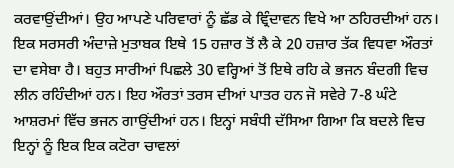ਕਰਵਾਉਂਦੀਆਂ। ਉਹ ਆਪਣੇ ਪਰਿਵਾਰਾਂ ਨੂੰ ਛੱਡ ਕੇ ਵ੍ਰਿੰਦਾਵਨ ਵਿਖੇ ਆ ਠਹਿਰਦੀਆਂ ਹਨ। ਇਕ ਸਰਸਰੀ ਅੰਦਾਜ਼ੇ ਮੁਤਾਬਕ ਇਥੇ 15 ਹਜ਼ਾਰ ਤੋਂ ਲੈ ਕੇ 20 ਹਜ਼ਾਰ ਤੱਕ ਵਿਧਵਾ ਔਰਤਾਂ ਦਾ ਵਸੇਬਾ ਹੈ। ਬਹੁਤ ਸਾਰੀਆਂ ਪਿਛਲੇ 30 ਵਰ੍ਹਿਆਂ ਤੋਂ ਇਥੇ ਰਹਿ ਕੇ ਭਜਨ ਬੰਦਗੀ ਵਿਚ ਲੀਨ ਰਹਿੰਦੀਆਂ ਹਨ। ਇਹ ਔਰਤਾਂ ਤਰਸ ਦੀਆਂ ਪਾਤਰ ਹਨ ਜੋ ਸਵੇਰੇ 7-8 ਘੰਟੇ ਆਸ਼ਰਮਾਂ ਵਿੱਚ ਭਜਨ ਗਾਉਂਦੀਆਂ ਹਨ। ਇਨ੍ਹਾਂ ਸਬੰਧੀ ਦੱਸਿਆ ਗਿਆ ਕਿ ਬਦਲੇ ਵਿਚ ਇਨ੍ਹਾਂ ਨੂੰ ਇਕ ਇਕ ਕਟੋਰਾ ਚਾਵਲਾਂ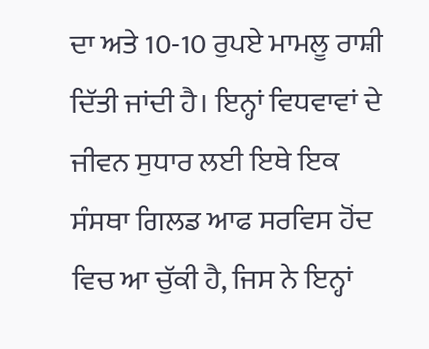ਦਾ ਅਤੇ 10-10 ਰੁਪਏ ਮਾਮਲੂ ਰਾਸ਼ੀ ਦਿੱਤੀ ਜਾਂਦੀ ਹੈ। ਇਨ੍ਹਾਂ ਵਿਧਵਾਵਾਂ ਦੇ ਜੀਵਨ ਸੁਧਾਰ ਲਈ ਇਥੇ ਇਕ ਸੰਸਥਾ ਗਿਲਡ ਆਫ ਸਰਵਿਸ ਹੋਂਦ ਵਿਚ ਆ ਚੁੱਕੀ ਹੈ, ਜਿਸ ਨੇ ਇਨ੍ਹਾਂ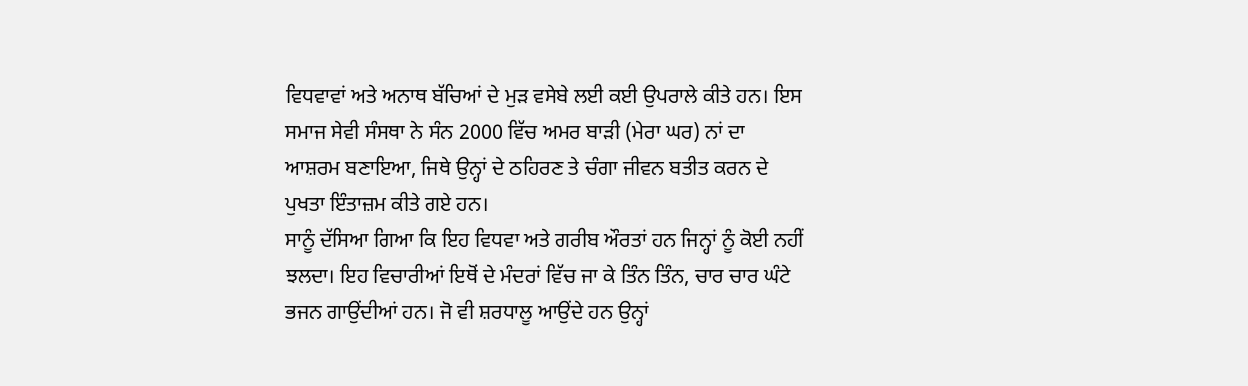ਵਿਧਵਾਵਾਂ ਅਤੇ ਅਨਾਥ ਬੱਚਿਆਂ ਦੇ ਮੁੜ ਵਸੇਬੇ ਲਈ ਕਈ ਉਪਰਾਲੇ ਕੀਤੇ ਹਨ। ਇਸ ਸਮਾਜ ਸੇਵੀ ਸੰਸਥਾ ਨੇ ਸੰਨ 2000 ਵਿੱਚ ਅਮਰ ਬਾੜੀ (ਮੇਰਾ ਘਰ) ਨਾਂ ਦਾ ਆਸ਼ਰਮ ਬਣਾਇਆ, ਜਿਥੇ ਉਨ੍ਹਾਂ ਦੇ ਠਹਿਰਣ ਤੇ ਚੰਗਾ ਜੀਵਨ ਬਤੀਤ ਕਰਨ ਦੇ ਪੁਖਤਾ ਇੰਤਾਜ਼ਮ ਕੀਤੇ ਗਏ ਹਨ।
ਸਾਨੂੰ ਦੱਸਿਆ ਗਿਆ ਕਿ ਇਹ ਵਿਧਵਾ ਅਤੇ ਗਰੀਬ ਔਰਤਾਂ ਹਨ ਜਿਨ੍ਹਾਂ ਨੂੰ ਕੋਈ ਨਹੀਂ ਝਲਦਾ। ਇਹ ਵਿਚਾਰੀਆਂ ਇਥੋਂ ਦੇ ਮੰਦਰਾਂ ਵਿੱਚ ਜਾ ਕੇ ਤਿੰਨ ਤਿੰਨ, ਚਾਰ ਚਾਰ ਘੰਟੇ ਭਜਨ ਗਾਉਂਦੀਆਂ ਹਨ। ਜੋ ਵੀ ਸ਼ਰਧਾਲੂ ਆਉਂਦੇ ਹਨ ਉਨ੍ਹਾਂ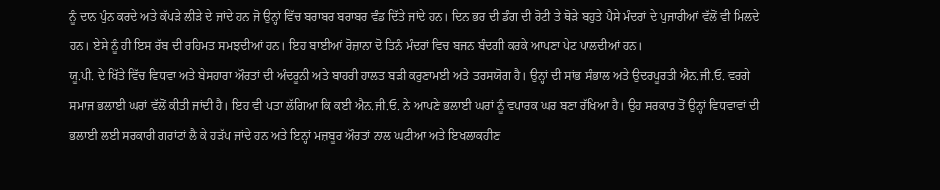ਨੂੰ ਦਾਨ ਪੁੰਨ ਕਰਦੇ ਅਤੇ ਕੱਪੜੇ ਲੀੜੇ ਦੇ ਜਾਂਦੇ ਹਨ ਜੋ ਉਨ੍ਹਾਂ ਵਿੱਚ ਬਰਾਬਰ ਬਰਾਬਰ ਵੰਡ ਦਿੱਤੇ ਜਾਂਦੇ ਹਨ। ਦਿਨ ਭਰ ਦੀ ਡੰਗ ਦੀ ਰੋਟੀ ਤੇ ਥੋੜੇ ਬਹੁਤੇ ਪੈਸੇ ਮੰਦਰਾਂ ਦੇ ਪੁਜਾਰੀਆਂ ਵੱਲੋਂ ਵੀ ਮਿਲਦੇ ਹਨ। ਏਸੇ ਨੂੰ ਹੀ ਇਸ ਰੱਬ ਦੀ ਰਹਿਮਤ ਸਮਝਦੀਆਂ ਹਨ। ਇਹ ਬਾਈਆਂ ਰੋਜ਼ਾਨਾ ਦੋ ਤਿਨੰ ਮੰਦਰਾਂ ਵਿਚ ਬਜਨ ਬੰਦਗੀ ਕਰਕੇ ਆਪਣਾ ਪੇਟ ਪਾਲਦੀਆਂ ਹਨ।
ਯੂ.ਪੀ. ਦੇ ਖਿੱਤੇ ਵਿੱਚ ਵਿਧਵਾ ਅਤੇ ਬੇਸਹਾਰਾ ਔਰਤਾਂ ਦੀ ਅੰਦਰੂਨੀ ਅਤੇ ਬਾਹਰੀ ਹਾਲਤ ਬੜੀ ਕਰੁਣਾਮਈ ਅਤੇ ਤਰਸਯੋਗ ਹੈ। ਉਨ੍ਹਾਂ ਦੀ ਸਾਂਭ ਸੰਭਾਲ ਅਤੇ ਉਦਰਪੂਰਤੀ ਐਨ.ਜੀ.ਓ. ਵਰਗੇ ਸਮਾਜ ਭਲਾਈ ਘਰਾਂ ਵੱਲੋਂ ਕੀਤੀ ਜਾਂਦੀ ਹੈ। ਇਹ ਵੀ ਪਤਾ ਲੱਗਿਆ ਕਿ ਕਈ ਐਨ.ਜੀ.ਓ. ਨੇ ਆਪਣੇ ਭਲਾਈ ਘਰਾਂ ਨੂੰ ਵਪਾਰਕ ਘਰ ਬਣਾ ਰੱਖਿਆ ਹੈ। ਉਹ ਸਰਕਾਰ ਤੋਂ ਉਨ੍ਹਾਂ ਵਿਧਵਾਵਾਂ ਦੀ ਭਲਾਈ ਲਈ ਸਰਕਾਰੀ ਗਰਾਂਟਾਂ ਲੈ ਕੇ ਹੜੱਪ ਜਾਂਦੇ ਹਨ ਅਤੇ ਇਨ੍ਹਾਂ ਮਜ਼ਬੂਰ ਔਰਤਾਂ ਨਾਲ ਘਟੀਆ ਅਤੇ ਇਖਲਾਕਹੀਣ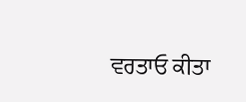ਵਰਤਾਓ ਕੀਤਾ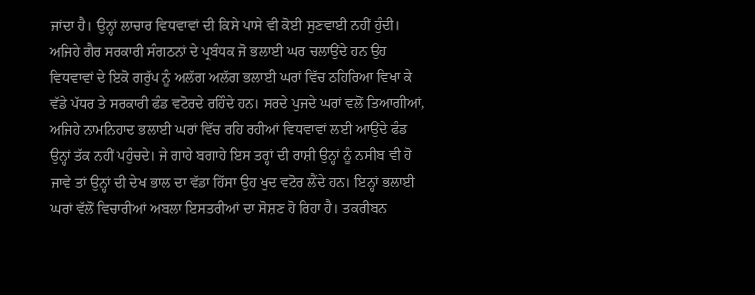ਜਾਂਦਾ ਹੈ। ਉਨ੍ਹਾਂ ਲਾਚਾਰ ਵਿਧਵਾਵਾਂ ਦੀ ਕਿਸੇ ਪਾਸੇ ਵੀ ਕੋਈ ਸੁਣਵਾਈ ਨਹੀਂ ਹੁੰਦੀ।
ਅਜਿਹੇ ਗੈਰ ਸਰਕਾਰੀ ਸੰਗਠਨਾਂ ਦੇ ਪ੍ਰਬੰਧਕ ਜੋ ਭਲਾਈ ਘਰ ਚਲਾਉਂਦੇ ਹਨ ਉਹ ਵਿਧਵਾਵਾਂ ਦੇ ਇਕੋ ਗਰੁੱਪ ਨੂੰ ਅਲੱਗ ਅਲੱਗ ਭਲਾਈ ਘਰਾਂ ਵਿੱਚ ਠਹਿਰਿਆ ਵਿਖਾ ਕੇ ਵੱਡੇ ਪੱਧਰ ਤੇ ਸਰਕਾਰੀ ਫੰਡ ਵਟੋਰਦੇ ਰਹਿੰਦੇ ਹਨ। ਸਰਦੇ ਪੁਜਦੇ ਘਰਾਂ ਵਲੋਂ ਤਿਆਗੀਆਂ, ਅਜਿਹੇ ਨਾਮਨਿਹਾਦ ਭਲਾਈ ਘਰਾਂ ਵਿੱਚ ਰਹਿ ਰਹੀਆਂ ਵਿਧਵਾਵਾਂ ਲਈ ਆਉਂਦੇ ਫੰਡ ਉਨ੍ਹਾਂ ਤੱਕ ਨਹੀਂ ਪਹੁੰਚਦੇ। ਜੇ ਗਾਹੇ ਬਗਾਹੇ ਇਸ ਤਰ੍ਹਾਂ ਦੀ ਰਾਸ਼ੀ ਉਨ੍ਹਾਂ ਨੂੰ ਨਸੀਬ ਵੀ ਹੋ ਜਾਵੇ ਤਾਂ ਉਨ੍ਹਾਂ ਦੀ ਦੇਖ ਭਾਲ ਦਾ ਵੱਡਾ ਹਿੱਸਾ ਉਹ ਖੁਦ ਵਟੋਰ ਲੈਂਦੇ ਹਨ। ਇਨ੍ਹਾਂ ਭਲਾਈ ਘਰਾਂ ਵੱਲੋਂ ਵਿਚਾਰੀਆਂ ਅਬਲਾ ਇਸਤਰੀਆਂ ਦਾ ਸੋਸ਼ਣ ਹੋ ਰਿਹਾ ਹੈ। ਤਕਰੀਬਨ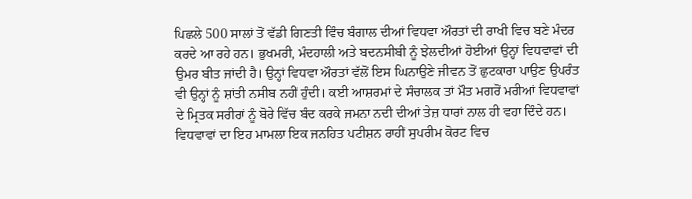ਪਿਛਲੇ 500 ਸਾਲਾਂ ਤੋਂ ਵੱਡੀ ਗਿਣਤੀ ਵਿੰਚ ਬੰਗਾਲ ਦੀਆਂ ਵਿਧਵਾ ਔਰਤਾਂ ਦੀ ਰਾਖੀ ਵਿਚ ਬਣੇ ਮੰਦਰ ਕਰਦੇ ਆ ਰਹੇ ਹਨ। ਭੁਖਮਰੀ, ਮੰਦਹਾਲੀ ਅਤੇ ਬਦਨਸੀਬੀ ਨੂੰ ਝੇਲਦੀਆਂ ਹੋਈਆਂ ਉਨ੍ਹਾਂ ਵਿਧਵਾਵਾਂ ਦੀ ਉਮਰ ਬੀਤ ਜਾਂਦੀ ਹੈ। ਉਨ੍ਹਾਂ ਵਿਧਵਾ ਔਰਤਾਂ ਵੱਲੋਂ ਇਸ ਘਿਨਾਉਣੇ ਜੀਵਨ ਤੋਂ ਛੁਟਕਾਰਾ ਪਾਉਣ ਉਪਰੰਤ ਵੀ ਉਨ੍ਹਾਂ ਨੂੰ ਸ਼ਾਂਤੀ ਨਸੀਬ ਨਹੀਂ ਹੁੰਦੀ। ਕਈ ਆਸ਼ਰਮਾਂ ਦੇ ਸੰਚਾਲਕ ਤਾਂ ਮੌਤ ਮਗਰੋਂ ਮਰੀਆਂ ਵਿਧਵਾਵਾਂ ਦੇ ਮ੍ਰਿਤਕ ਸਰੀਰਾਂ ਨੂੰ ਬੋਰੇ ਵਿੱਚ ਬੰਦ ਕਰਕੇ ਜਮਨਾ ਨਦੀ ਦੀਆਂ ਤੇਜ਼ ਧਾਰਾਂ ਨਾਲ ਹੀ ਵਹਾ ਦਿੰਦੇ ਹਨ।
ਵਿਧਵਾਵਾਂ ਦਾ ਇਹ ਮਾਮਲਾ ਇਕ ਜਨਹਿਤ ਪਟੀਸ਼ਨ ਰਾਹੀਂ ਸੁਪਰੀਮ ਕੋਰਟ ਵਿਚ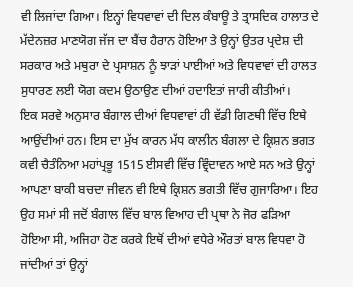ਵੀ ਲਿਜਾਂਦਾ ਗਿਆ। ਇਨ੍ਹਾਂ ਵਿਧਵਾਵਾਂ ਦੀ ਦਿਲ ਕੰਬਾਊ ਤੇ ਤ੍ਰਾਸਦਿਕ ਹਾਲਾਤ ਦੇ ਮੱਦੇਨਜ਼ਰ ਮਾਣਯੋਗ ਜੱਜ ਦਾ ਬੈਂਚ ਹੈਰਾਨ ਹੋਇਆ ਤੇ ਉਨ੍ਹਾਂ ਉਤਰ ਪ੍ਰਦੇਸ਼ ਦੀ ਸਰਕਾਰ ਅਤੇ ਮਥੁਰਾ ਦੇ ਪ੍ਰਸਾਸ਼ਨ ਨੂੰ ਝਾੜਾਂ ਪਾਈਆਂ ਅਤੇ ਵਿਧਵਾਵਾਂ ਦੀ ਹਾਲਤ ਸੁਧਾਰਣ ਲਈ ਯੋਗ ਕਦਮ ਉਠਾਉਣ ਦੀਆਂ ਹਦਾਇਤਾਂ ਜਾਰੀ ਕੀਤੀਆਂ।
ਇਕ ਸਰਵੇ ਅਨੁਸਾਰ ਬੰਗਾਲ ਦੀਆਂ ਵਿਧਵਾਵਾਂ ਹੀ ਵੱਡੀ ਗਿਣਥੀ ਵਿੱਚ ਇਥੇ ਆਉਂਦੀਆਂ ਹਨ। ਇਸ ਦਾ ਮੁੱਖ ਕਾਰਨ ਮੱਧ ਕਾਲੀਨ ਬੰਗਲਾ ਦੇ ਕ੍ਰਿਸ਼ਨ ਭਗਤ ਕਵੀ ਚੈਤੰਨਿਆ ਮਹਾਂਪ੍ਰਭੂ 1515 ਈਸਵੀ ਵਿੱਚ ਵ੍ਰਿੰਦਾਵਨ ਆਏ ਸਨ ਅਤੇ ਉਨ੍ਹਾਂ ਆਪਣਾ ਬਾਕੀ ਬਚਦਾ ਜੀਵਨ ਵੀ ਇਥੇ ਕ੍ਰਿਸ਼ਨ ਭਗਤੀ ਵਿੱਚ ਗੁਜਾਰਿਆ। ਇਹ ਉਹ ਸਮਾਂ ਸੀ ਜਦੋਂ ਬੰਗਾਲ ਵਿੱਚ ਬਾਲ ਵਿਆਹ ਦੀ ਪ੍ਰਥਾ ਨੇ ਜੋਰ ਫੜਿਆ ਹੋਇਆ ਸੀ, ਅਜਿਹਾ ਹੋਣ ਕਰਕੇ ਇਥੋਂ ਦੀਆਂ ਵਧੇਰੇ ਔਰਤਾਂ ਬਾਲ ਵਿਧਵਾ ਹੋ ਜਾਂਦੀਆਂ ਤਾਂ ਉਨ੍ਹਾਂ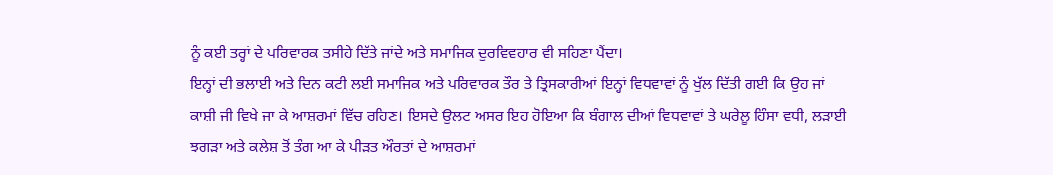ਨੂੰ ਕਈ ਤਰ੍ਹਾਂ ਦੇ ਪਰਿਵਾਰਕ ਤਸੀਹੇ ਦਿੱਤੇ ਜਾਂਦੇ ਅਤੇ ਸਮਾਜਿਕ ਦੁਰਵਿਵਹਾਰ ਵੀ ਸਹਿਣਾ ਪੈਂਦਾ।
ਇਨ੍ਹਾਂ ਦੀ ਭਲਾਈ ਅਤੇ ਦਿਨ ਕਟੀ ਲਈ ਸਮਾਜਿਕ ਅਤੇ ਪਰਿਵਾਰਕ ਤੌਰ ਤੇ ਤ੍ਰਿਸਕਾਰੀਆਂ ਇਨ੍ਹਾਂ ਵਿਧਵਾਵਾਂ ਨੂੰ ਖੁੱਲ ਦਿੱਤੀ ਗਈ ਕਿ ਉਹ ਜਾਂ ਕਾਸ਼ੀ ਜੀ ਵਿਖੇ ਜਾ ਕੇ ਆਸ਼ਰਮਾਂ ਵਿੱਚ ਰਹਿਣ। ਇਸਦੇ ਉਲਟ ਅਸਰ ਇਹ ਹੋਇਆ ਕਿ ਬੰਗਾਲ ਦੀਆਂ ਵਿਧਵਾਵਾਂ ਤੇ ਘਰੇਲੂ ਹਿੰਸਾ ਵਧੀ, ਲੜਾਈ ਝਗੜਾ ਅਤੇ ਕਲੇਸ਼ ਤੋਂ ਤੰਗ ਆ ਕੇ ਪੀੜਤ ਔਰਤਾਂ ਦੇ ਆਸ਼ਰਮਾਂ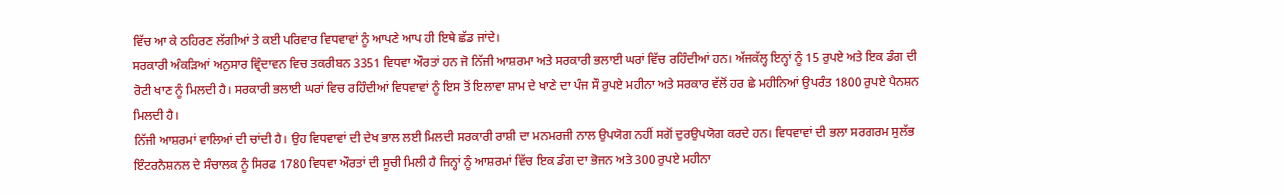ਵਿੱਚ ਆ ਕੇ ਠਹਿਰਣ ਲੱਗੀਆਂ ਤੇ ਕਈ ਪਰਿਵਾਰ ਵਿਧਵਾਵਾਂ ਨੂੰ ਆਪਣੇ ਆਪ ਹੀ ਇਥੇ ਛੱਡ ਜਾਂਦੇ।
ਸਰਕਾਰੀ ਅੰਕੜਿਆਂ ਅਨੁਸਾਰ ਵ੍ਰਿੰਦਾਵਨ ਵਿਚ ਤਕਰੀਬਨ 3351 ਵਿਧਵਾ ਔਰਤਾਂ ਹਨ ਜੋ ਨਿੱਜੀ ਆਸ਼ਰਮਾ ਅਤੇ ਸਰਕਾਰੀ ਭਲਾਈ ਘਰਾਂ ਵਿੱਚ ਰਹਿੰਦੀਆਂ ਹਨ। ਅੱਜਕੱਲ੍ਹ ਇਨ੍ਹਾਂ ਨੂੰ 15 ਰੁਪਏ ਅਤੇ ਇਕ ਡੰਗ ਦੀ ਰੋਟੀ ਖਾਣ ਨੂੰ ਮਿਲਦੀ ਹੈ। ਸਰਕਾਰੀ ਭਲਾਈ ਘਰਾਂ ਵਿਚ ਰਹਿੰਦੀਆਂ ਵਿਧਵਾਵਾਂ ਨੂੰ ਇਸ ਤੋਂ ਇਲਾਵਾ ਸ਼ਾਮ ਦੇ ਖਾਣੇ ਦਾ ਪੰਜ ਸੌ ਰੁਪਏ ਮਹੀਨਾ ਅਤੇ ਸਰਕਾਰ ਵੱਲੋਂ ਹਰ ਛੇ ਮਹੀਨਿਆਂ ਉਪਰੰਤ 1800 ਰੁਪਏ ਪੈਨਸ਼ਨ ਮਿਲਦੀ ਹੈ।
ਨਿੱਜੀ ਆਸ਼ਰਮਾਂ ਵਾਲਿਆਂ ਦੀ ਚਾਂਦੀ ਹੈ। ਉਹ ਵਿਧਵਾਵਾਂ ਦੀ ਦੇਖ ਭਾਲ ਲਈ ਮਿਲਦੀ ਸਰਕਾਰੀ ਰਾਸ਼ੀ ਦਾ ਮਨਮਰਜੀ ਨਾਲ ਉਪਯੋਗ ਨਹੀਂ ਸਗੋਂ ਦੁਰਉਪਯੋਗ ਕਰਦੇ ਹਨ। ਵਿਧਵਾਵਾਂ ਦੀ ਭਲਾ ਸਰਗਰਮ ਸੁਲੱਭ ਇੰਟਰਨੈਸ਼ਨਲ ਦੇ ਸੰਚਾਲਕ ਨੂੰ ਸਿਰਫ 1780 ਵਿਧਵਾ ਔਰਤਾਂ ਦੀ ਸੂਚੀ ਮਿਲੀ ਹੈ ਜਿਨ੍ਹਾਂ ਨੂੰ ਆਸ਼ਰਮਾਂ ਵਿੱਚ ਇਕ ਡੰਗ ਦਾ ਭੋਜਨ ਅਤੇ 300 ਰੁਪਏ ਮਹੀਨਾ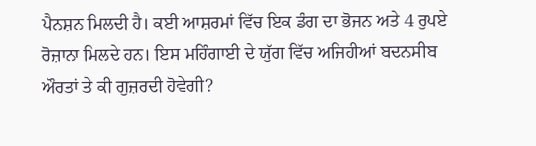ਪੈਨਸ਼ਨ ਮਿਲਦੀ ਹੈ। ਕਈ ਆਸ਼ਰਮਾਂ ਵਿੱਚ ਇਕ ਡੰਗ ਦਾ ਭੋਜਨ ਅਤੇ 4 ਰੁਪਏ ਰੋਜ਼ਾਨਾ ਮਿਲਦੇ ਹਨ। ਇਸ ਮਹਿੰਗਾਈ ਦੇ ਯੁੱਗ ਵਿੱਚ ਅਜਿਹੀਆਂ ਬਦਨਸੀਬ ਔਰਤਾਂ ਤੇ ਕੀ ਗੁਜ਼ਰਦੀ ਹੋਵੇਗੀ?